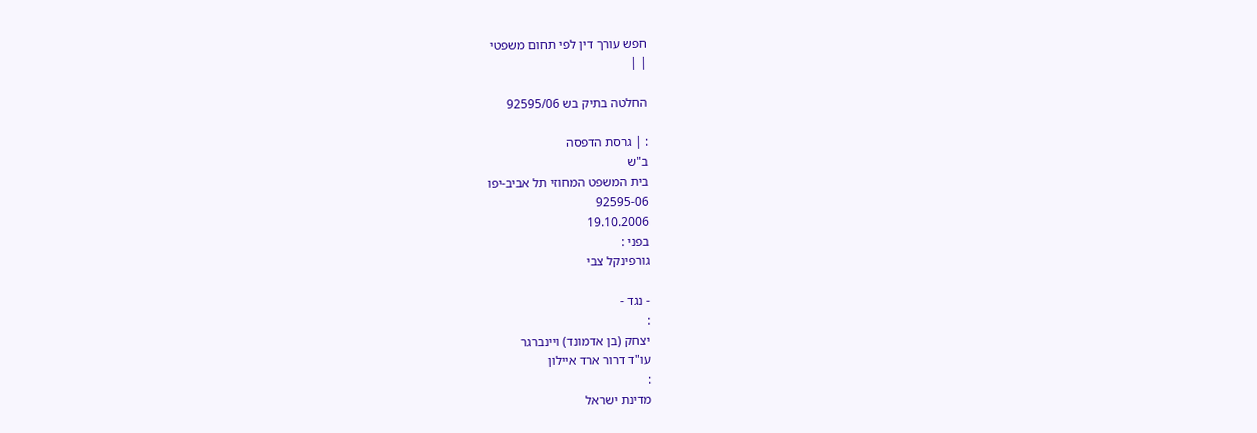חפש עורך דין לפי תחום משפטי
| |

החלטה בתיק בש 92595/06

: | גרסת הדפסה
ב"ש
בית המשפט המחוזי תל אביב-יפו
92595-06
19.10.2006
בפני :
גורפינקל צבי

- נגד -
:
יצחק (בן אדמונד) ויינברגר
עו"ד דרור ארד איילון
:
מדינת ישראל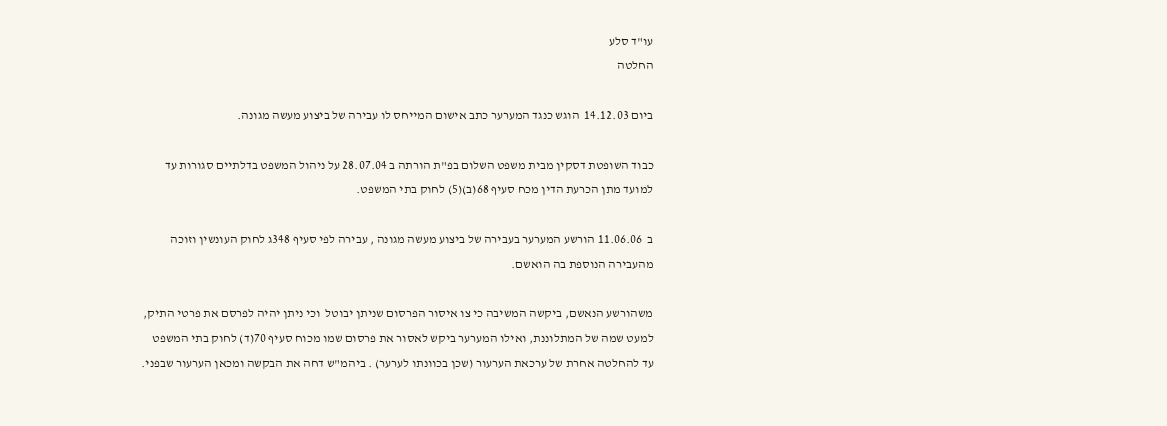עו"ד סלע
החלטה

ביום 14.12.03  הוגש כנגד המערער כתב אישום המייחס לו עבירה של ביצוע מעשה מגונה.

כבוד השופטת דסקין מבית משפט השלום בפ"ת הורתה ב 28.07.04 על ניהול המשפט בדלתיים סגורות עד למועד מתן הכרעת הדין מכח סעיף 68(ב)(5) לחוק בתי המשפט.

ב  11.06.06 הורשע המערער בעבירה של ביצוע מעשה מגונה , עבירה לפי סעיף 348ג לחוק העונשין וזוכה מהעבירה הנוספת בה הואשם.

משהורשע הנאשם, ביקשה המשיבה כי צו איסור הפרסום שניתן יבוטל  וכי ניתן יהיה לפרסם את פרטי התיק, למעט שמה של המתלוננת, ואילו המערער ביקש לאסור את פרסום שמו מכוח סעיף 70(ד) לחוק בתי המשפט עד להחלטה אחרת של ערכאת הערעור (שכן בכוונתו לערער) . ביהמ"ש דחה את הבקשה ומכאן הערעור שבפני.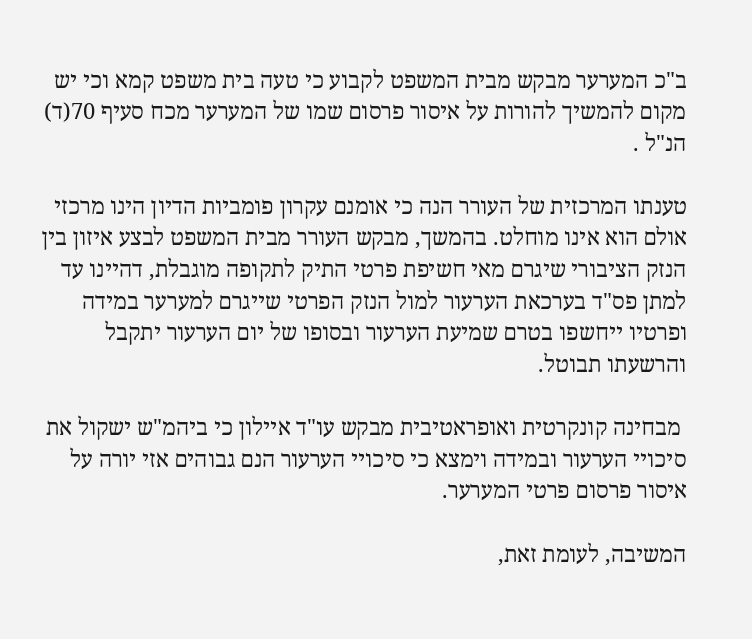ב"כ המערער מבקש מבית המשפט לקבוע כי טעה בית משפט קמא וכי יש מקום להמשיך להורות על איסור פרסום שמו של המערער מכח סעיף 70(ד) הנ"ל .

טענתו המרכזית של העורר הנה כי אומנם עקרון פומביות הדיון הינו מרכזי אולם הוא אינו מוחלט. בהמשך, מבקש העורר מבית המשפט לבצע איזון בין הנזק הציבורי שיגרם מאי חשיפת פרטי התיק לתקופה מוגבלת, דהיינו עד למתן פס"ד בערכאת הערעור למול הנזק הפרטי שייגרם למערער במידה ופרטיו ייחשפו בטרם שמיעת הערעור ובסופו של יום הערעור יתקבל והרשעתו תבוטל.

 מבחינה קונקרטית ואופראטיבית מבקש עו"ד איילון כי ביהמ"ש ישקול את סיכויי הערעור ובמידה וימצא כי סיכויי הערעור הנם גבוהים אזי יורה על איסור פרסום פרטי המערער.

המשיבה, לעומת זאת,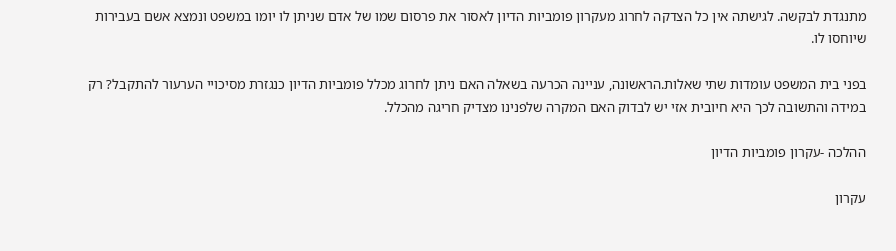מתנגדת לבקשה. לגישתה אין כל הצדקה לחרוג מעקרון פומביות הדיון לאסור את פרסום שמו של אדם שניתן לו יומו במשפט ונמצא אשם בעבירות שיוחסו לו.

בפני בית המשפט עומדות שתי שאלות.הראשונה, עניינה הכרעה בשאלה האם ניתן לחרוג מכלל פומביות הדיון כנגזרת מסיכויי הערעור להתקבל? רק במידה והתשובה לכך היא חיובית אזי יש לבדוק האם המקרה שלפנינו מצדיק חריגה מהכלל.

ההלכה -עקרון פומביות הדיון

עקרון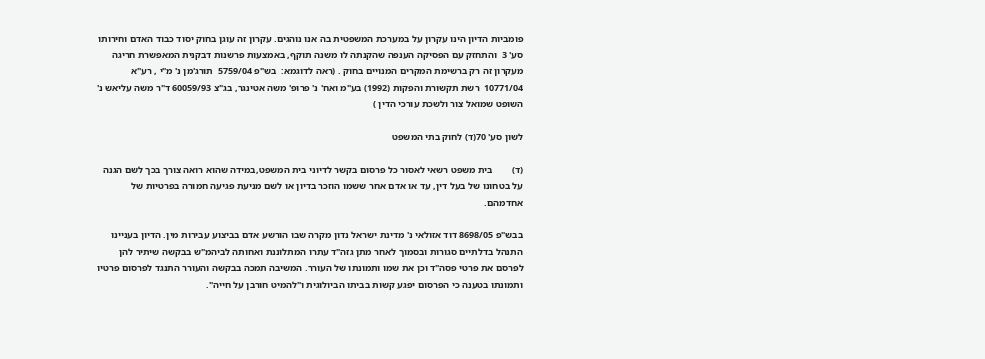פומביות הדיון הינו עקרון על במערכת המשפטית בה אנו נוהגים. עקרון זה עוגן בחוק יסוד כבוד האדם וחירותו סע' 3  והתחזק עם הפסיקה הענפה שהקנתה לו משנה תוקף, באמצעות פרשנות דבקנית המאפשרת חריגה מעקרון זה רק ברשימת המקרים המנויים בחוק . (ראה לדוגמא:  בש"פ 5759/04  תורג'מן נ' מ"י , רע"א 10771/04  רשת תקשורת והפקות (1992) בע"מ ואח' נ' פרופ' משה אטינגר, בג"צ 60059/93 ד"ר משה עליאש נ' השופט שמואל צור ולשכת עורכי הדין )

לשון סע' 70(ד) לחוק בתי המשפט

(ד)        בית משפט רשאי לאסור כל פרסום בקשר לדיוני בית המשפט,במידה שהוא רואה צורך בכך לשם הגנה על בטחונו של בעל דין, עד או אדם אחר ששמו הוזכר בדיון או לשם מניעת פגיעה חמורה בפרטיות של אחדמהם.

בבש"פ 8698/05 דוד אזולאי נ' מדינת ישראל נדון מקרה שבו הורשע אדם בביצוע עבירות מין. הדיון בעניינו התנהל בדלתיים סגורות ובסמוך לאחר מתן גזה"ד עתרו המתלוננת ואחותה לביהמ"ש בבקשה שיתיר להן לפרסם את פרטי פסה"ד וכן את שמו ותמונתו של העורר. המשיבה תמכה בבקשה והעורר התנגד לפרסום פרטיו ותמונתו בטענה כי הפרסום יפגע קשות בביתו הביולוגית ו"להמיט חורבן על חייה".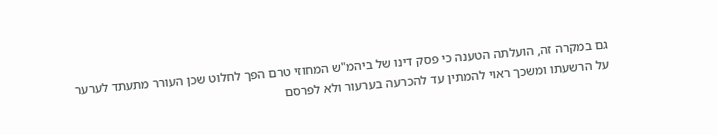גם במקרה זה, הועלתה הטענה כי פסק דינו של ביהמ"ש המחוזי טרם הפך לחלוט שכן העורר מתעתד לערער על הרשעתו ומשכך ראוי להמתין עד להכרעה בערעור ולא לפרסם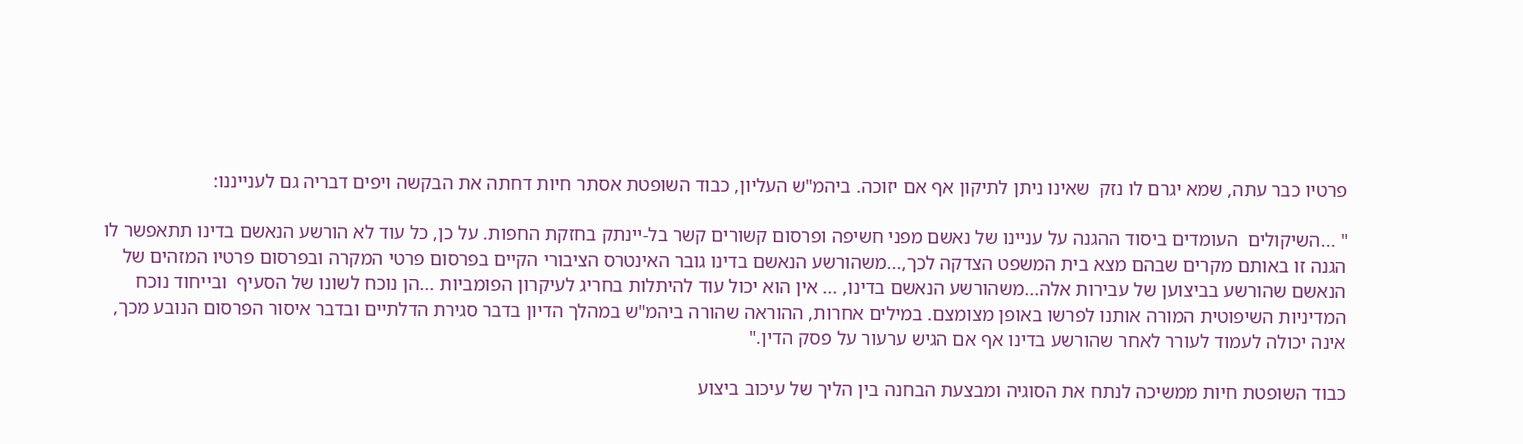פרטיו כבר עתה, שמא יגרם לו נזק  שאינו ניתן לתיקון אף אם יזוכה. ביהמ"ש העליון, כבוד השופטת אסתר חיות דחתה את הבקשה ויפים דבריה גם לענייננו:

" ...השיקולים  העומדים ביסוד ההגנה על עניינו של נאשם מפני חשיפה ופרסום קשורים קשר בל-יינתק בחזקת החפות. על כן, כל עוד לא הורשע הנאשם בדינו תתאפשר לו הגנה זו באותם מקרים שבהם מצא בית המשפט הצדקה לכך,...משהורשע הנאשם בדינו גובר האינטרס הציבורי הקיים בפרסום פרטי המקרה ובפרסום פרטיו המזהים של הנאשם שהורשע בביצוען של עבירות אלה...משהורשע הנאשם בדינו, ... אין הוא יכול עוד להיתלות בחריג לעיקרון הפומביות ...הן נוכח לשונו של הסעיף  ובייחוד נוכח המדיניות השיפוטית המורה אותנו לפרשו באופן מצומצם. במילים אחרות, ההוראה שהורה ביהמ"ש במהלך הדיון בדבר סגירת הדלתיים ובדבר איסור הפרסום הנובע מכך, אינה יכולה לעמוד לעורר לאחר שהורשע בדינו אף אם הגיש ערעור על פסק הדין."

כבוד השופטת חיות ממשיכה לנתח את הסוגיה ומבצעת הבחנה בין הליך של עיכוב ביצוע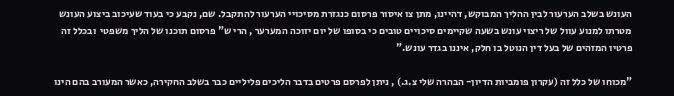העונש בשלב הערעור לבין ההליך המבוקש, דהיינו, מתן צו איסור פרסום כנגזרת מסיכויי הערעור להתקבל. שם, נקבע כי בעוד שעיכוב ביצוע העונש מטרתו למנוע עוול של ריצוי עונש בשעה שקיימים סיכויים טובים כי בסופו של יום יזוכה המערער , הרי ש" פרסום תוכנו של הליך משפטי  ובכלל זה פרטיו המזהים של בעל דין הנוטל בו חלק, איננו בגדר עונש."

"מכוחו של כלל זה (עקרון פומביות הדיון- הבהרה שלי צ.ג.) , ניתן לפרסם פרטים בדבר הליכים פליליים כבר בשלב החקירה, כאשר המעורב בהם הינו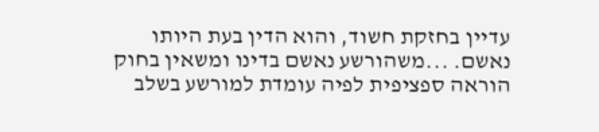עדיין בחזקת חשוד, והוא הדין בעת היותו נאשם. ...משהורשע נאשם בדינו ומשאין בחוק הוראה ספציפית לפיה עומדת למורשע בשלב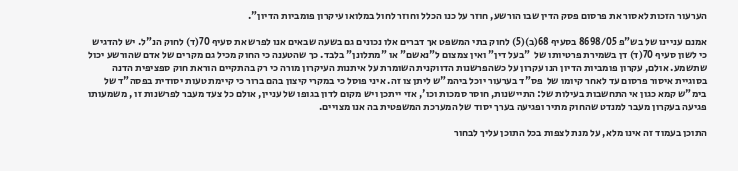הערעור הזכות לאסור את פרסום פסק הדין שבו הורשע, חוזר על כנו הכלל וחוזר לחול במלואו עיקרון פומביות הדיון".

אמנם עניינו של בש"פ 8698/05 בסעיף 68(ב)(5) לחוק בתי המשפט אך דברים אלו נכונים גם בשעה שבאים אנו לפרש את סעיף 70(ד) לחוק הנ"ל. יש להדגיש כי לשון סעיף 70(ד) דן בשמירת פרטיותו של  "בעל דין" ואין צמצום ל"נאשם" או "מתלונן" בלבד. כך שהטענה כי החוק מכיל גם מקרים של אדם שהורשע יכול שתשמע. אולם, עקרון פומביות הדיון הנו עקרון על כשהפרשנות הדווקנית השומרת על איתנות העיקרון מורה כי רק בהתקיים הוראת חוק ספציפית הדנה בסוגיית איסור פרסום עד לאחר קיומו של  פס"ד בערעור יוכל ביהמ"ש ליתן צו זה. איני פוסל כי במקרי קיצון בהם ברור כי קיימת טעות יסודית בפסה"ד של בימ"ש קמא כגון אי התחשבות בעילות של: התיישנות, חוסר סמכות וכו', אזי ייתכן ויש מקום לדון בגופו של עניין, אולם כל צעד מעבר לפרשנות זו , משמעותו פגיעה בעקרון מעבר למנדט שהחוק מתיר ופגיעה בערך יסוד של המערכת המשפטית בה אנו מצויים.

התוכן בעמוד זה אינו מלא, על מנת לצפות בכל התוכן עליך לבחור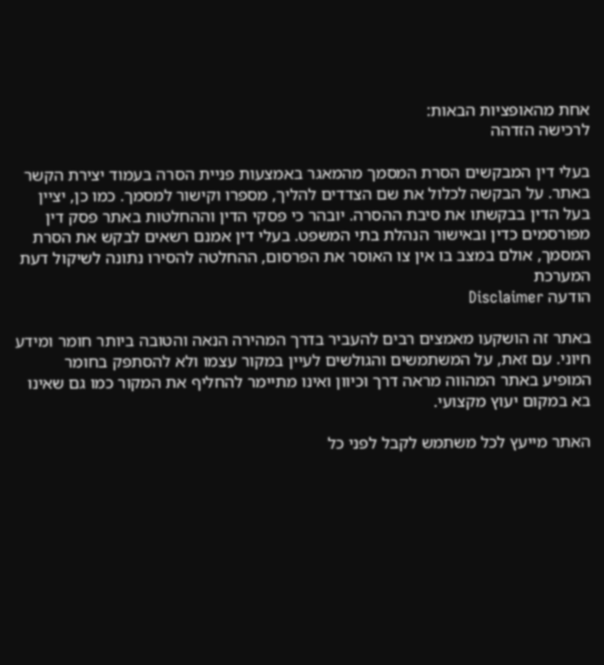אחת מהאופציות הבאות:
לרכישה הזדהה

בעלי דין המבקשים הסרת המסמך מהמאגר באמצעות פניית הסרה בעמוד יצירת הקשר באתר. על הבקשה לכלול את שם הצדדים להליך, מספרו וקישור למסמך. כמו כן, יציין בעל הדין בבקשתו את סיבת ההסרה. יובהר כי פסקי הדין וההחלטות באתר פסק דין מפורסמים כדין ובאישור הנהלת בתי המשפט. בעלי דין אמנם רשאים לבקש את הסרת המסמך, אולם במצב בו אין צו האוסר את הפרסום, ההחלטה להסירו נתונה לשיקול דעת המערכת
הודעה Disclaimer

באתר זה הושקעו מאמצים רבים להעביר בדרך המהירה הנאה והטובה ביותר חומר ומידע חיוני. עם זאת, על המשתמשים והגולשים לעיין במקור עצמו ולא להסתפק בחומר המופיע באתר המהווה מראה דרך וכיוון ואינו מתיימר להחליף את המקור כמו גם שאינו בא במקום יעוץ מקצועי.

האתר מייעץ לכל משתמש לקבל לפני כל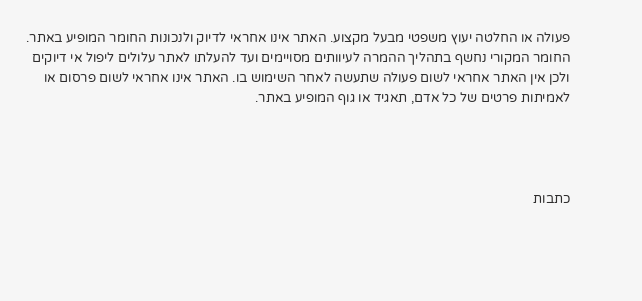פעולה או החלטה יעוץ משפטי מבעל מקצוע. האתר אינו אחראי לדיוק ולנכונות החומר המופיע באתר. החומר המקורי נחשף בתהליך ההמרה לעיוותים מסויימים ועד להעלתו לאתר עלולים ליפול אי דיוקים ולכן אין האתר אחראי לשום פעולה שתעשה לאחר השימוש בו. האתר אינו אחראי לשום פרסום או לאמיתות פרטים של כל אדם, תאגיד או גוף המופיע באתר.




כתבות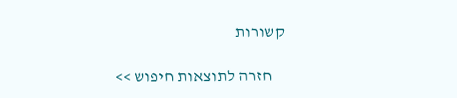קשורות

    חזרה לתוצאות חיפוש >>